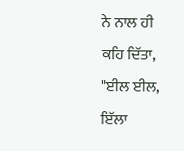ਨੇ ਨਾਲ ਹੀ ਕਹਿ ਦਿੱਤਾ, "ਈਲ ਈਲ, ਇੱਲਾ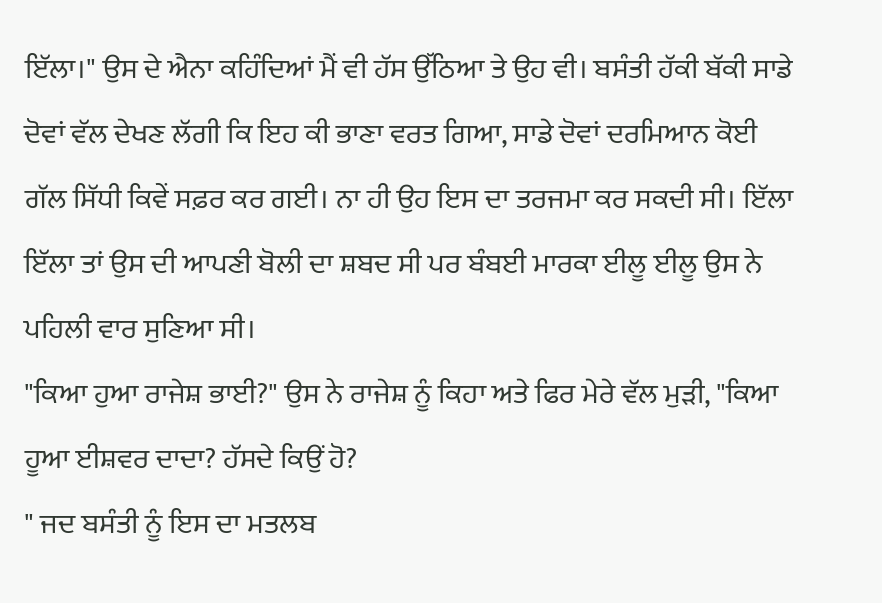ਇੱਲਾ।" ਉਸ ਦੇ ਐਨਾ ਕਹਿੰਦਿਆਂ ਮੈਂ ਵੀ ਹੱਸ ਉੱਠਿਆ ਤੇ ਉਹ ਵੀ। ਬਸੰਤੀ ਹੱਕੀ ਬੱਕੀ ਸਾਡੇ ਦੋਵਾਂ ਵੱਲ ਦੇਖਣ ਲੱਗੀ ਕਿ ਇਹ ਕੀ ਭਾਣਾ ਵਰਤ ਗਿਆ, ਸਾਡੇ ਦੋਵਾਂ ਦਰਮਿਆਨ ਕੋਈ ਗੱਲ ਸਿੱਧੀ ਕਿਵੇਂ ਸਫ਼ਰ ਕਰ ਗਈ। ਨਾ ਹੀ ਉਹ ਇਸ ਦਾ ਤਰਜਮਾ ਕਰ ਸਕਦੀ ਸੀ। ਇੱਲਾ ਇੱਲਾ ਤਾਂ ਉਸ ਦੀ ਆਪਣੀ ਬੋਲੀ ਦਾ ਸ਼ਬਦ ਸੀ ਪਰ ਬੰਬਈ ਮਾਰਕਾ ਈਲੂ ਈਲੂ ਉਸ ਨੇ ਪਹਿਲੀ ਵਾਰ ਸੁਣਿਆ ਸੀ।
"ਕਿਆ ਹੁਆ ਰਾਜੇਸ਼ ਭਾਈ?" ਉਸ ਨੇ ਰਾਜੇਸ਼ ਨੂੰ ਕਿਹਾ ਅਤੇ ਫਿਰ ਮੇਰੇ ਵੱਲ ਮੁੜੀ, "ਕਿਆ ਹੂਆ ਈਸ਼ਵਰ ਦਾਦਾ? ਹੱਸਦੇ ਕਿਉਂ ਹੋ?
" ਜਦ ਬਸੰਤੀ ਨੂੰ ਇਸ ਦਾ ਮਤਲਬ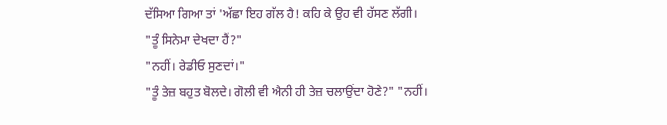ਦੱਸਿਆ ਗਿਆ ਤਾਂ 'ਅੱਛਾ ਇਹ ਗੱਲ ਹੈ! ਕਹਿ ਕੇ ਉਹ ਵੀ ਹੱਸਣ ਲੱਗੀ।
"ਤੂੰ ਸਿਨੇਮਾ ਦੇਖਦਾ ਹੈਂ?"
"ਨਹੀਂ। ਰੇਡੀਓ ਸੁਣਦਾਂ।"
"ਤੂੰ ਤੇਜ਼ ਬਹੁਤ ਬੋਲਦੇ। ਗੋਲੀ ਵੀ ਐਨੀ ਹੀ ਤੇਜ਼ ਚਲਾਉਂਦਾ ਹੋਣੇ?" "ਨਹੀਂ।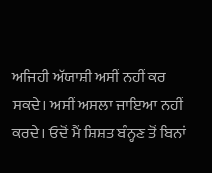ਅਜਿਹੀ ਅੱਯਾਸ਼ੀ ਅਸੀਂ ਨਹੀਂ ਕਰ ਸਕਦੇ। ਅਸੀਂ ਅਸਲਾ ਜਾਇਆ ਨਹੀਂ ਕਰਦੇ। ਓਦੋਂ ਮੈਂ ਸ਼ਿਸ਼ਤ ਬੰਨ੍ਹਣ ਤੋਂ ਬਿਨਾਂ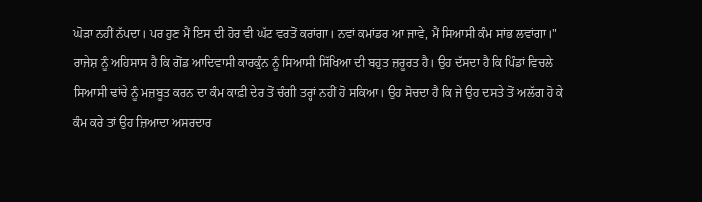ਘੋੜਾ ਨਹੀਂ ਨੱਪਦਾ। ਪਰ ਹੁਣ ਮੈਂ ਇਸ ਦੀ ਹੋਰ ਵੀ ਘੱਟ ਵਰਤੋਂ ਕਰਾਂਗਾ। ਨਵਾਂ ਕਮਾਂਡਰ ਆ ਜਾਵੇ, ਮੈਂ ਸਿਆਸੀ ਕੰਮ ਸਾਂਭ ਲਵਾਂਗਾ।"
ਰਾਜੇਸ਼ ਨੂੰ ਅਹਿਸਾਸ ਹੈ ਕਿ ਗੋਂਡ ਆਦਿਵਾਸੀ ਕਾਰਕੁੰਨ ਨੂੰ ਸਿਆਸੀ ਸਿੱਖਿਆ ਦੀ ਬਹੁਤ ਜ਼ਰੂਰਤ ਹੈ। ਉਹ ਦੱਸਦਾ ਹੈ ਕਿ ਪਿੰਡਾਂ ਵਿਚਲੇ ਸਿਆਸੀ ਢਾਂਚੇ ਨੂੰ ਮਜ਼ਬੂਤ ਕਰਨ ਦਾ ਕੰਮ ਕਾਫ਼ੀ ਦੇਰ ਤੋਂ ਚੰਗੀ ਤਰ੍ਹਾਂ ਨਹੀਂ ਹੋ ਸਕਿਆ। ਉਹ ਸੋਚਦਾ ਹੈ ਕਿ ਜੇ ਉਹ ਦਸਤੇ ਤੋਂ ਅਲੱਗ ਹੋ ਕੇ ਕੰਮ ਕਰੇ ਤਾਂ ਉਹ ਜ਼ਿਆਦਾ ਅਸਰਦਾਰ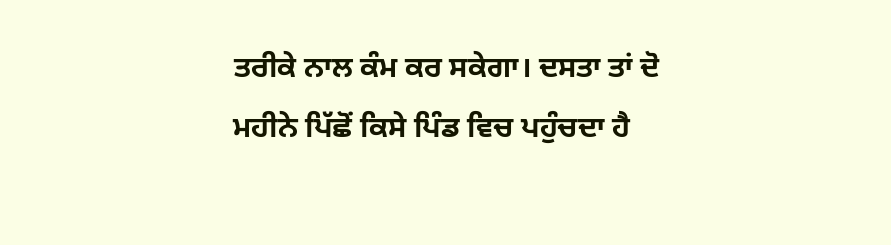ਤਰੀਕੇ ਨਾਲ ਕੰਮ ਕਰ ਸਕੇਗਾ। ਦਸਤਾ ਤਾਂ ਦੋ ਮਹੀਨੇ ਪਿੱਛੋਂ ਕਿਸੇ ਪਿੰਡ ਵਿਚ ਪਹੁੰਚਦਾ ਹੈ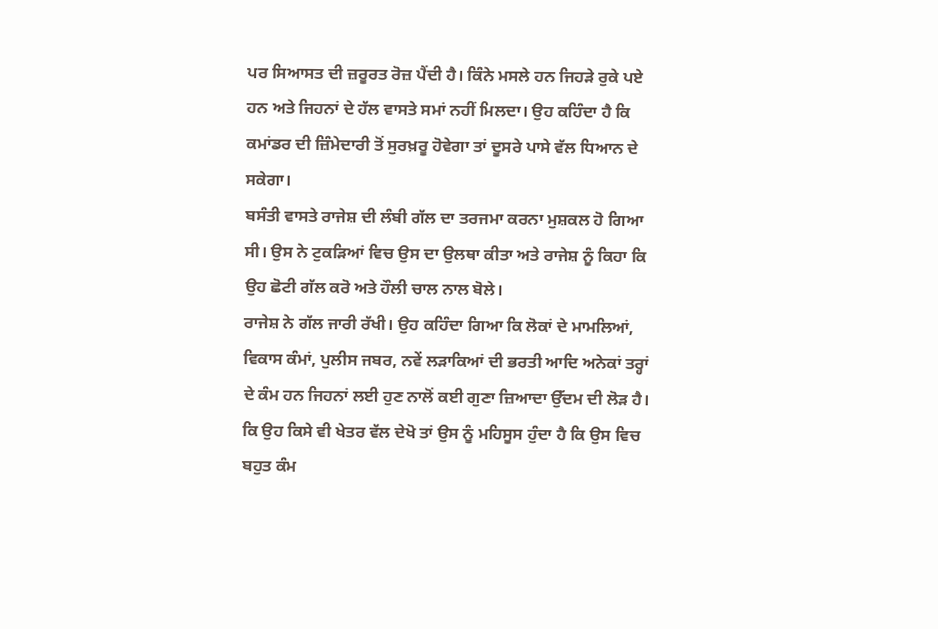ਪਰ ਸਿਆਸਤ ਦੀ ਜ਼ਰੂਰਤ ਰੋਜ਼ ਪੈਂਦੀ ਹੈ। ਕਿੰਨੇ ਮਸਲੇ ਹਨ ਜਿਹੜੇ ਰੁਕੇ ਪਏ ਹਨ ਅਤੇ ਜਿਹਨਾਂ ਦੇ ਹੱਲ ਵਾਸਤੇ ਸਮਾਂ ਨਹੀਂ ਮਿਲਦਾ। ਉਹ ਕਹਿੰਦਾ ਹੈ ਕਿ ਕਮਾਂਡਰ ਦੀ ਜ਼ਿੰਮੇਦਾਰੀ ਤੋਂ ਸੁਰਖ਼ਰੂ ਹੋਵੇਗਾ ਤਾਂ ਦੂਸਰੇ ਪਾਸੇ ਵੱਲ ਧਿਆਨ ਦੇ ਸਕੇਗਾ।
ਬਸੰਤੀ ਵਾਸਤੇ ਰਾਜੇਸ਼ ਦੀ ਲੰਬੀ ਗੱਲ ਦਾ ਤਰਜਮਾ ਕਰਨਾ ਮੁਸ਼ਕਲ ਹੋ ਗਿਆ ਸੀ। ਉਸ ਨੇ ਟੁਕੜਿਆਂ ਵਿਚ ਉਸ ਦਾ ਉਲਥਾ ਕੀਤਾ ਅਤੇ ਰਾਜੇਸ਼ ਨੂੰ ਕਿਹਾ ਕਿ ਉਹ ਛੋਟੀ ਗੱਲ ਕਰੋ ਅਤੇ ਹੌਲੀ ਚਾਲ ਨਾਲ ਬੋਲੇ।
ਰਾਜੇਸ਼ ਨੇ ਗੱਲ ਜਾਰੀ ਰੱਖੀ। ਉਹ ਕਹਿੰਦਾ ਗਿਆ ਕਿ ਲੋਕਾਂ ਦੇ ਮਾਮਲਿਆਂ, ਵਿਕਾਸ ਕੰਮਾਂ, ਪੁਲੀਸ ਜਬਰ, ਨਵੇਂ ਲੜਾਕਿਆਂ ਦੀ ਭਰਤੀ ਆਦਿ ਅਨੇਕਾਂ ਤਰ੍ਹਾਂ ਦੇ ਕੰਮ ਹਨ ਜਿਹਨਾਂ ਲਈ ਹੁਣ ਨਾਲੋਂ ਕਈ ਗੁਣਾ ਜ਼ਿਆਦਾ ਉੱਦਮ ਦੀ ਲੋੜ ਹੈ। ਕਿ ਉਹ ਕਿਸੇ ਵੀ ਖੇਤਰ ਵੱਲ ਦੇਖੋ ਤਾਂ ਉਸ ਨੂੰ ਮਹਿਸੂਸ ਹੁੰਦਾ ਹੈ ਕਿ ਉਸ ਵਿਚ ਬਹੁਤ ਕੰਮ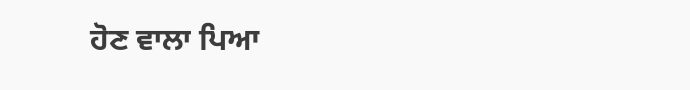ਹੋਣ ਵਾਲਾ ਪਿਆ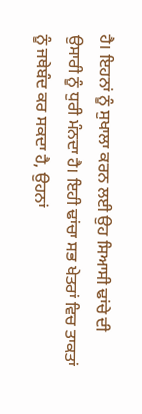ਹੈ। ਇਹਨਾਂ ਨੂੰ ਸੁਖਾਲਾ ਕਰਨ ਲਈ ਉਹ ਸਿਆਸੀ ਢਾਂਚੇ ਦੀ ਉਸਾਰੀ ਨੂੰ ਧੁਰੀ ਮੰਨਦਾ ਹੈ। ਇਹੀ ਢਾਂਚਾ ਸਭ ਖੇਤਰਾਂ ਵਿਚ ਤਾਕਤਾਂ ਨੂੰ ਜਥੇਬੰਦ ਕਰ ਸਕਦਾ ਹੈ, ਉਹਨਾਂ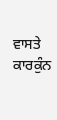ਵਾਸਤੇ ਕਾਰਕੁੰਨ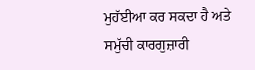ਮੁਹੱਈਆ ਕਰ ਸਕਦਾ ਹੈ ਅਤੇ ਸਮੁੱਚੀ ਕਾਰਗੁਜ਼ਾਰੀ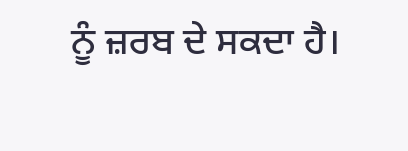ਨੂੰ ਜ਼ਰਬ ਦੇ ਸਕਦਾ ਹੈ।